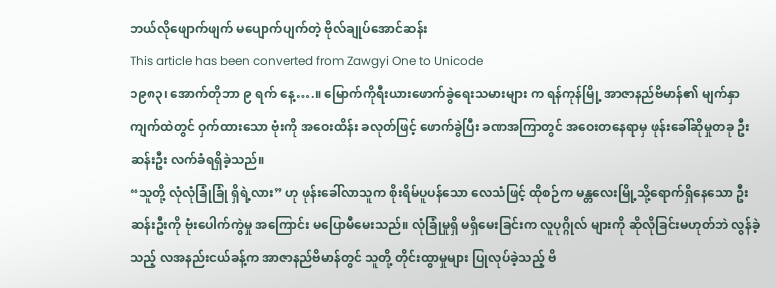ဘယ်လိုဖျောက်ဖျက် မပျောက်ပျက်တဲ့ ဗိုလ်ချုပ်အောင်ဆန်း
This article has been converted from Zawgyi One to Unicode
၁၉၈၃၊ အောက်တိုဘာ ၉ ရက် နေ့….။ မြောက်ကိုရီးယားဖောက်ခွဲရေးသမားများ က ရန်ကုန်မြို့ အာဇာနည်ဗိမာန်၏ မျက်နှာကျက်ထဲတွင် ဝှက်ထားသော ဗုံးကို အဝေးထိန်း ခလုတ်ဖြင့် ဖောက်ခွဲပြီး ခဏအကြာတွင် အဝေးတနေရာမှ ဖုန်းခေါ်ဆိုမှုတခု ဦးဆန်းဦး လက်ခံရရှိခဲ့သည်။
“သူတို့ လုံလုံခြုံခြုံ ရှိရဲ့လား” ဟု ဖုန်းခေါ်လာသူက စိုးရိမ်ပူပန်သော လေသံဖြင့် ထိုစဉ်က မန္တလေးမြို့သို့ရောက်ရှိနေသော ဦးဆန်းဦးကို ဗုံးပေါက်ကွဲမှု အကြောင်း မပြောမီမေးသည်။ လုံခြုံမှုရှိ မရှိမေးခြင်းက လူပုဂ္ဂိုလ် များကို ဆိုလိုခြင်းမဟုတ်ဘဲ လွန်ခဲ့သည့် လအနည်းငယ်ခန့်က အာဇာနည်ဗိမာန်တွင် သူတို့ တိုင်းထွာမှုများ ပြုလုပ်ခဲ့သည့် ဗိ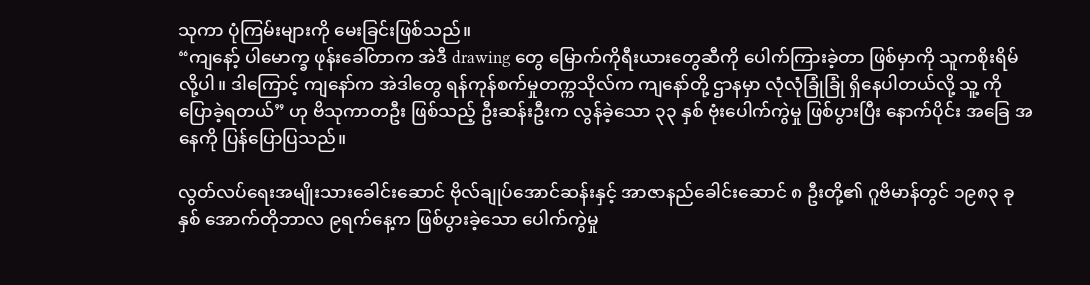သုကာ ပုံကြမ်းများကို မေးခြင်းဖြစ်သည်။
“ကျနော့် ပါမောက္ခ ဖုန်းခေါ်တာက အဲဒီ drawing တွေ မြောက်ကိုရီးယားတွေဆီကို ပေါက်ကြားခဲ့တာ ဖြစ်မှာကို သူကစိုးရိမ် လို့ပါ။ ဒါကြောင့် ကျနော်က အဲဒါတွေ ရန်ကုန်စက်မှုတက္ကသိုလ်က ကျနော်တို့ ဌာနမှာ လုံလုံခြုံခြုံ ရှိနေပါတယ်လို့ သူ့ ကို ပြောခဲ့ရတယ်” ဟု ဗိသုကာတဦး ဖြစ်သည့် ဦးဆန်းဦးက လွန်ခဲ့သော ၃၃ နှစ် ဗုံးပေါက်ကွဲမှု ဖြစ်ပွားပြီး နောက်ပိုင်း အခြေ အနေကို ပြန်ပြောပြသည်။

လွတ်လပ်ရေးအမျိုးသားခေါင်းဆောင် ဗိုလ်ချုပ်အောင်ဆန်းနှင့် အာဇာနည်ခေါင်းဆောင် ၈ ဦးတို့၏ ဂူဗိမာန်တွင် ၁၉၈၃ ခုနှစ် အောက်တိုဘာလ ၉ရက်နေ့က ဖြစ်ပွားခဲ့သော ပေါက်ကွဲမှု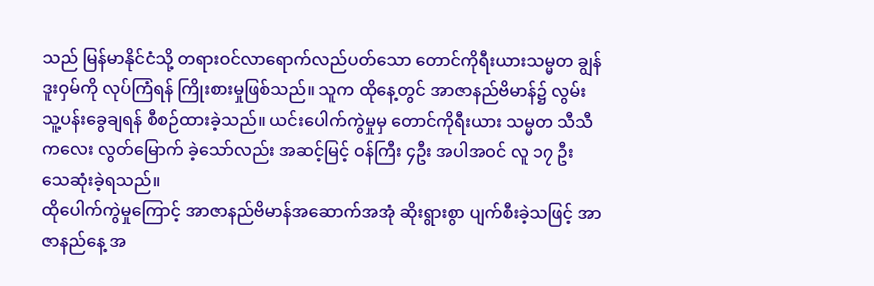သည် မြန်မာနိုင်ငံသို့ တရားဝင်လာရောက်လည်ပတ်သော တောင်ကိုရီးယားသမ္မတ ချွန်ဒူးဝှမ်ကို လုပ်ကြံရန် ကြိုးစားမှုဖြစ်သည်။ သူက ထိုနေ့တွင် အာဇာနည်ဗိမာန်၌ လွမ်းသူ့ပန်းခွေချရန် စီစဉ်ထားခဲ့သည်။ ယင်းပေါက်ကွဲမှုမှ တောင်ကိုရီးယား သမ္မတ သီသီကလေး လွတ်မြောက် ခဲ့သော်လည်း အဆင့်မြင့် ဝန်ကြီး ၄ဦး အပါအဝင် လူ ၁၇ ဦး သေဆုံးခဲ့ရသည်။
ထိုပေါက်ကွဲမှုကြောင့် အာဇာနည်ဗိမာန်အဆောက်အအုံ ဆိုးရွားစွာ ပျက်စီးခဲ့သဖြင့် အာဇာနည်နေ့ အ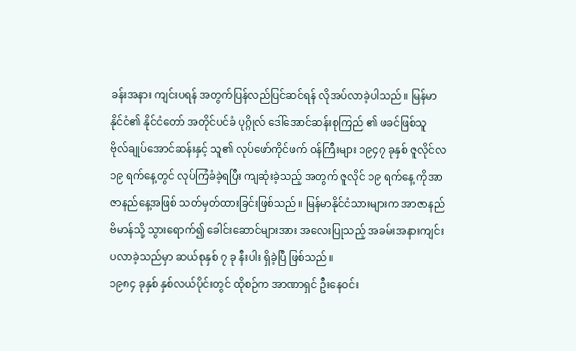ခန်းအနား ကျင်းပရန် အတွက်ပြန်လည်ပြင်ဆင်ရန် လိုအပ်လာခဲ့ပါသည်။ မြန်မာနိုင်ငံ၏ နိုင်ငံတော် အတိုင်ပင်ခံ ပုဂ္ဂိုလ် ဒေါ်အောင်ဆန်းစုကြည် ၏ ဖခင်ဖြစ်သူ ဗိုလ်ချုပ်အောင်ဆန်းနှင့် သူ၏ လုပ်ဖော်ကိုင်ဖက် ဝန်ကြီးများ ၁၉၄၇ ခုနှစ် ဇူလိုင်လ ၁၉ ရက်နေ့တွင် လုပ်ကြံခံခဲ့ရပြီး ကျဆုံးခဲ့သည့် အတွက် ဇူလိုင် ၁၉ ရက်နေ့ ကိုအာဇာနည်နေ့အဖြစ် သတ်မှတ်ထားခြင်းဖြစ်သည်။ မြန်မာနိုင်ငံသားများက အာဇာနည်ဗိမာန်သို့ သွားရောက်၍ ခေါင်းဆောင်များအား အလေးပြုသည့် အခမ်းအနားကျင်းပလာခဲ့သည်မှာ ဆယ်စုနှစ် ၇ ခု နီးပါး ရှိခဲ့ပြီ ဖြစ်သည်။
၁၉၈၄ ခုနှစ် နှစ်လယ်ပိုင်းတွင် ထိုစဉ်က အာဏာရှင် ဦးနေဝင်း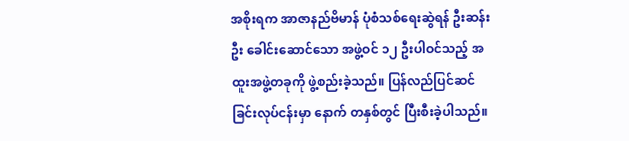အစိုးရက အာဇာနည်ဗိမာန် ပုံစံသစ်ရေးဆွဲရန် ဦးဆန်းဦး ခေါင်းဆောင်သော အဖွဲ့ဝင် ၁၂ ဦးပါဝင်သည့် အထူးအဖွဲ့တခုကို ဖွဲ့စည်းခဲ့သည်။ ပြန်လည်ပြင်ဆင် ခြင်းလုပ်ငန်းမှာ နောက် တနှစ်တွင် ပြီးစီးခဲ့ပါသည်။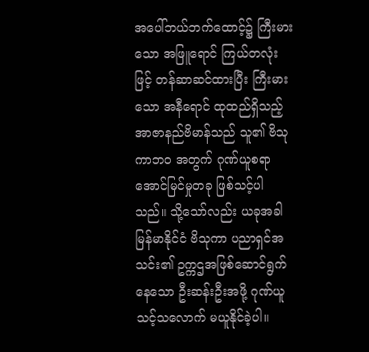အပေါ်ဘယ်ဘက်ထောင့်၌ ကြီးမားသော အဖြူရောင် ကြယ်တလုံး ဖြင့် တန်ဆာဆင်ထားပြီး ကြီးမားသော အနီရောင် ထုထည်ရှိသည့် အာဇာနည်ဗိမာန်သည် သူ၏ ဗိသုကာဘ၀ အတွက် ဂုဏ်ယူစရာ အောင်မြင်မှုတခု ဖြစ်သင့်ပါ သည်။ သို့သော်လည်း ယခုအခါ မြန်မာနိုင်ငံ ဗိသုကာ ပညာရှင်အသင်း၏ ဥက္ကဌအဖြစ်ဆောင်ရွက်နေသော ဦးဆန်းဦးအဖို့ ဂုဏ်ယူသင့်သလောက် မယူနိုင်ခဲ့ပါ။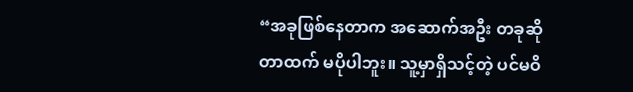“အခုဖြစ်နေတာက အဆောက်အဦး တခုဆိုတာထက် မပိုပါဘူး။ သူ့မှာရှိသင့်တဲ့ ပင်မဝိ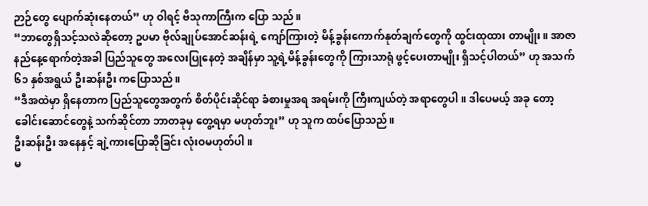ဉာဉ်တွေ ပျောက်ဆုံးနေတယ်” ဟု ဝါရင့် ဗိသုကာကြီးက ပြော သည်။
“ဘာတွေရှိသင့်သလဲဆိုတော့ ဥပမာ ဗိုလ်ချုပ်အောင်ဆန်းရဲ့ ကျော်ကြားတဲ့ မိန့်ခွန်းကောက်နုတ်ချက်တွေကို ထွင်းထုထား တာမျိုး။ အာဇာနည်နေ့ရောက်တဲ့အခါ ပြည်သူတွေ အလေးပြုနေတဲ့ အချိန်မှာ သူ့ရဲ့မိန့်ခွန်းတွေကို ကြားသာရုံ ဖွင့်ပေးတာမျိုး ရှိသင့်ပါတယ်” ဟု အသက် ၆၁ နှစ်အရွယ် ဦးဆန်းဦး ကပြောသည်။
“ဒီအထဲမှာ ရှိနေတာက ပြည်သူတွေအတွက် စိတ်ပိုင်းဆိုင်ရာ ခံစားမှုအရ အရမ်းကို ကြီးကျယ်တဲ့ အရာတွေပါ။ ဒါပေမယ့် အခု တော့ ခေါင်းဆောင်တွေနဲ့ သက်ဆိုင်တာ ဘာတခုမှ တွေ့ရမှာ မဟုတ်ဘူး” ဟု သူက ထပ်ပြောသည်။
ဦးဆန်းဦး အနေနှင့် ချဲ့ကားပြောဆိုခြင်း လုံးဝမဟုတ်ပါ။
မ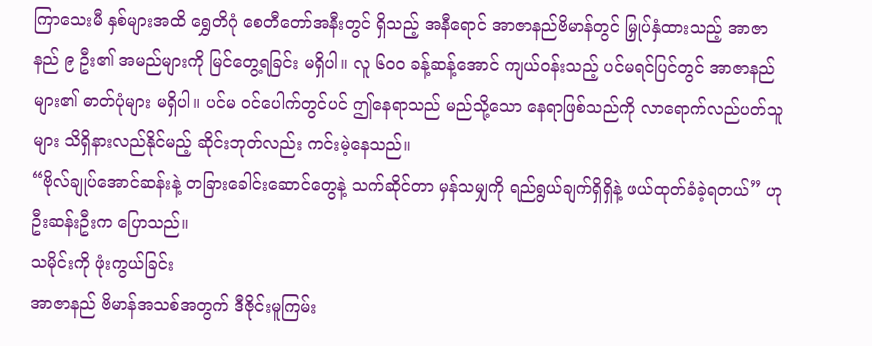ကြာသေးမီ နှစ်များအထိ ရွှေတိဂုံ စေတီတော်အနီးတွင် ရှိသည့် အနီရောင် အာဇာနည်ဗိမာန်တွင် မြှုပ်နှံထားသည့် အာဇာနည် ၉ ဦး၏ အမည်များကို မြင်တွေ့ရခြင်း မရှိပါ။ လူ ၆၀၀ ခန့်ဆန့်အောင် ကျယ်ဝန်းသည့် ပင်မရင်ပြင်တွင် အာဇာနည်များ၏ ဓာတ်ပုံများ မရှိပါ။ ပင်မ ဝင်ပေါက်တွင်ပင် ဤနေရာသည် မည်သို့သော နေရာဖြစ်သည်ကို လာရောက်လည်ပတ်သူများ သိရှိနားလည်နိုင်မည့် ဆိုင်းဘုတ်လည်း ကင်းမဲ့နေသည်။
“ဗိုလ်ချုပ်အောင်ဆန်းနဲ့ တခြားခေါင်းဆောင်တွေနဲ့ သက်ဆိုင်တာ မှန်သမျှကို ရည်ရွယ်ချက်ရှိရှိနဲ့ ဖယ်ထုတ်ခံခဲ့ရတယ်” ဟု ဦးဆန်းဦးက ပြောသည်။
သမိုင်းကို ဖုံးကွယ်ခြင်း
အာဇာနည် ဗိမာန်အသစ်အတွက် ဒီဇိုင်းမူကြမ်း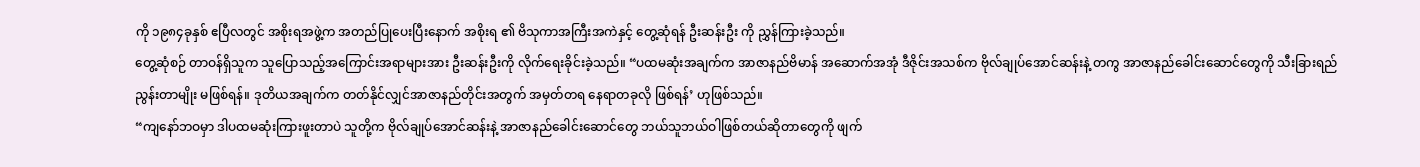ကို ၁၉၈၄ခုနှစ် ဧပြီလတွင် အစိုးရအဖွဲ့က အတည်ပြုပေးပြီးနောက် အစိုးရ ၏ ဗိသုကာအကြီးအကဲနှင့် တွေ့ဆုံရန် ဦးဆန်းဦး ကို ညွှန်ကြားခဲ့သည်။
တွေ့ဆုံစဉ် တာဝန်ရှိသူက သူပြောသည့်အကြောင်းအရာများအား ဦးဆန်းဦးကို လိုက်ရေးခိုင်းခဲ့သည်။ “ပထမဆုံးအချက်က အာဇာနည်ဗိမာန် အဆောက်အအုံ ဒီဇိုင်းအသစ်က ဗိုလ်ချုပ်အောင်ဆန်းနဲ့ တကွ အာဇာနည်ခေါင်းဆောင်တွေကို သီးခြားရည်ညွန်းတာမျိုး မဖြစ်ရန်။ ဒုတိယအချက်က တတ်နိုင်လျှင်အာဇာနည်တိုင်းအတွက် အမှတ်တရ နေရာတခုလို ဖြစ်ရန်’ ဟုဖြစ်သည်။
“ကျနော်ဘဝမှာ ဒါပထမဆုံးကြားဖူးတာပဲ သူတို့က ဗိုလ်ချုပ်အောင်ဆန်းနဲ့ အာဇာနည်ခေါင်းဆောင်တွေ ဘယ်သူဘယ်ဝါဖြစ်တယ်ဆိုတာတွေကို ဖျက်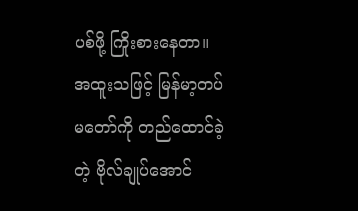ပစ်ဖို့ ကြိုးစားနေတာ။ အထူးသဖြင့် မြန်မာ့တပ်မတော်ကို တည်ထောင်ခဲ့တဲ့ ဗိုလ်ချုပ်အောင်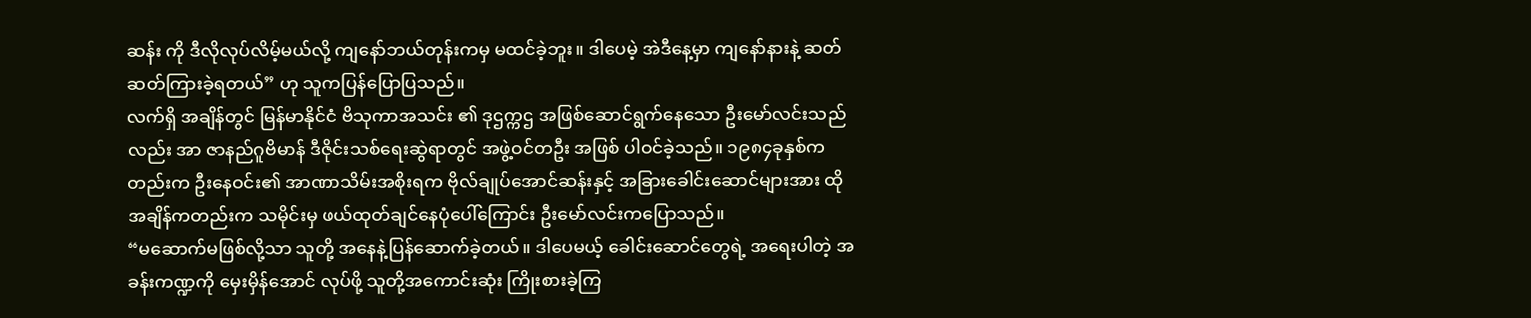ဆန်း ကို ဒီလိုလုပ်လိမ့်မယ်လို့ ကျနော်ဘယ်တုန်းကမှ မထင်ခဲ့ဘူး။ ဒါပေမဲ့ အဲဒီနေ့မှာ ကျနော်နားနဲ့ ဆတ်ဆတ်ကြားခဲ့ရတယ်” ဟု သူကပြန်ပြောပြသည်။
လက်ရှိ အချိန်တွင် မြန်မာနိုင်ငံ ဗိသုကာအသင်း ၏ ဒုဌက္ကဌ အဖြစ်ဆောင်ရွက်နေသော ဦးမော်လင်းသည်လည်း အာ ဇာနည်ဂူဗိမာန် ဒီဇိုင်းသစ်ရေးဆွဲရာတွင် အဖွဲ့ဝင်တဦး အဖြစ် ပါဝင်ခဲ့သည်။ ၁၉၈၄ခုနှစ်ကတည်းက ဦးနေဝင်း၏ အာဏာသိမ်းအစိုးရက ဗိုလ်ချုပ်အောင်ဆန်းနှင့် အခြားခေါင်းဆောင်များအား ထိုအချိန်ကတည်းက သမိုင်းမှ ဖယ်ထုတ်ချင်နေပုံပေါ်ကြောင်း ဦးမော်လင်းကပြောသည်။
“မဆောက်မဖြစ်လို့သာ သူတို့ အနေနဲ့ပြန်ဆောက်ခဲ့တယ်။ ဒါပေမယ့် ခေါင်းဆောင်တွေရဲ့ အရေးပါတဲ့ အခန်းကဏ္ဍကို မှေးမှိန်အောင် လုပ်ဖို့ သူတို့အကောင်းဆုံး ကြိုးစားခဲ့ကြ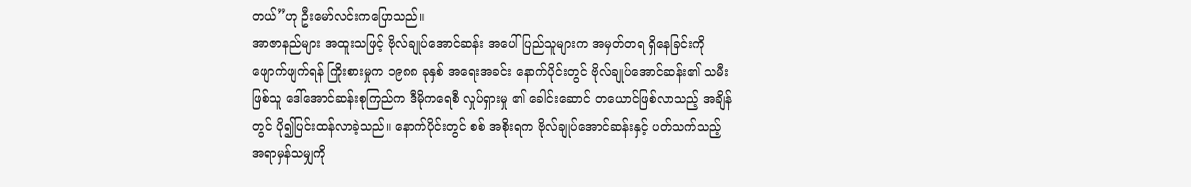တယ်”ဟု ဦးမော်လင်းကပြောသည်။
အာဇာနည်များ အထူးသဖြင့် ဗိုလ်ချုပ်အောင်ဆန်း အပေါ် ပြည်သူများက အမှတ်တရ ရှိနေခြင်းကို ဖျောက်ဖျက်ရန် ကြိုးစားမှုက ၁၉၈၈ ခုနှစ် အရေးအခင်း နောက်ပိုင်းတွင် ဗိုလ်ချုပ်အောင်ဆန်း၏ သမီးဖြစ်သူ ဒေါ်အောင်ဆန်းစုကြည်က ဒီမိုကရေစီ လှုပ်ရှားမှု ၏ ခေါင်းဆောင် တယောင်ဖြစ်လာသည့် အချိန်တွင် ပို၍ပြင်းထန်လာခဲ့သည်။ နောက်ပိုင်းတွင် စစ် အစိုးရက ဗိုလ်ချုပ်အောင်ဆန်းနှင့် ပတ်သက်သည့် အရာမှန်သမျှကို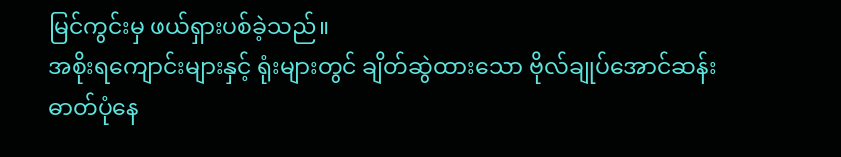မြင်ကွင်းမှ ဖယ်ရှားပစ်ခဲ့သည်။
အစိုးရကျောင်းများနှင့် ရုံးများတွင် ချိတ်ဆွဲထားသော ဗိုလ်ချုပ်အောင်ဆန်း ဓာတ်ပုံနေ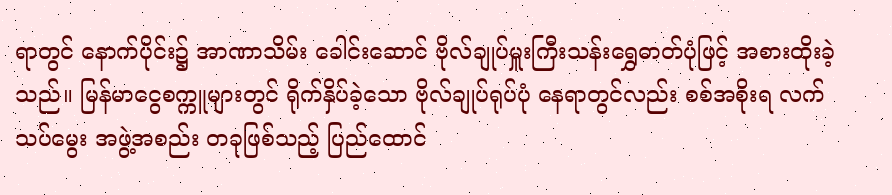ရာတွင် နောက်ပိုင်း၌ အာဏာသိမ်း ခေါင်းဆောင် ဗိုလ်ချုပ်မှူးကြီးသန်းရွှေဓာတ်ပုံဖြင့် အစားထိုးခဲ့သည်။ မြန်မာငွေစက္ကူများတွင် ရိုက်နှိပ်ခဲ့သော ဗိုလ်ချုပ်ရုပ်ပုံ နေရာတွင်လည်း စစ်အစိုးရ လက်သပ်မွေး အဖွဲ့အစည်း တခုဖြစ်သည့် ပြည်ထောင်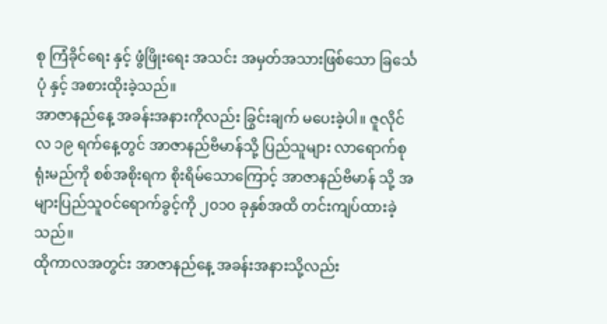စု ကြံခိုင်ရေး နှင့် ဖွံဖြိုးရေး အသင်း အမှတ်အသားဖြစ်သော ခြင်္သေပုံ နှင့် အစားထိုးခဲ့သည်။
အာဇာနည်နေ့ အခန်းအနားကိုလည်း ခြွင်းချက် မပေးခဲ့ပါ။ ဇူလိုင်လ ၁၉ ရက်နေ့တွင် အာဇာနည်ဗိမာန်သို့ ပြည်သူများ လာရောက်စုရုံးမည်ကို စစ်အစိုးရက စိုးရိမ်သောကြောင့် အာဇာနည်ဗိမာန် သို့ အများပြည်သူဝင်ရောက်ခွင့်ကို ၂၀၁၀ ခုနှစ်အထိ တင်းကျပ်ထားခဲ့သည်။
ထိုကာလအတွင်း အာဇာနည်နေ့ အခန်းအနားသို့လည်း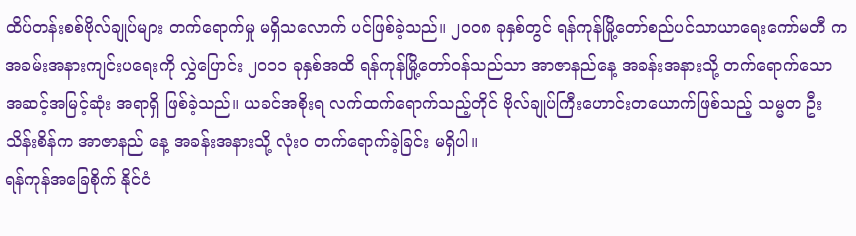ထိပ်တန်းစစ်ဗိုလ်ချုပ်များ တက်ရောက်မှု မရှိသလောက် ပင်ဖြစ်ခဲ့သည်။ ၂၀၀၈ ခုနှစ်တွင် ရန်ကုန်မြို့တော်စည်ပင်သာယာရေးကော်မတီ က အခမ်းအနားကျင်းပရေးကို လွှဲပြောင်း ၂၀၁၁ ခုနှစ်အထိ ရန်ကုန်မြို့တော်ဝန်သည်သာ အာဇာနည်နေ့ အခန်းအနားသို့ တက်ရောက်သော အဆင့်အမြင့်ဆုံး အရာရှိ ဖြစ်ခဲ့သည်။ ယခင်အစိုးရ လက်ထက်ရောက်သည့်တိုင် ဗိုလ်ချုပ်ကြီးဟောင်းတယောက်ဖြစ်သည့် သမ္မတ ဦးသိန်းစိန်က အာဇာနည် နေ့ အခန်းအနားသို့ လုံး၀ တက်ရောက်ခဲ့ခြင်း မရှိပါ။
ရန်ကုန်အခြေစိုက် နိုင်ငံ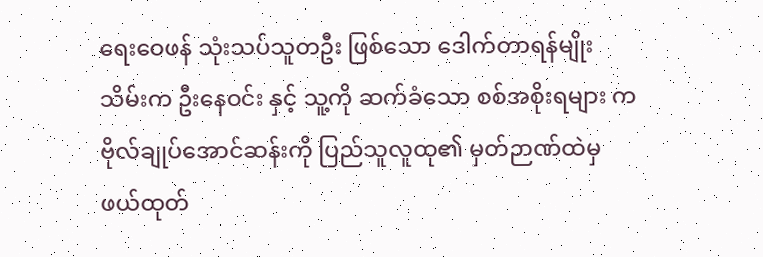ရေးဝေဖန် သုံးသပ်သူတဦး ဖြစ်သော ဒေါက်တာရန်မျိုးသိမ်းက ဦးနေဝင်း နှင့် သူ့ကို ဆက်ခံသော စစ်အစိုးရများ က ဗိုလ်ချုပ်အောင်ဆန်းကို ပြည်သူလူထု၏ မှတ်ဉာဏ်ထဲမှ ဖယ်ထုတ်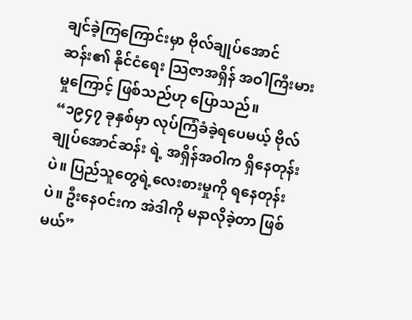ချင်ခဲ့ကြကြောင်းမှာ ဗိုလ်ချုပ်အောင်ဆန်း၏ နိုင်ငံရေး သြဇာအရှိန် အဝါကြီးမားမှုကြောင့် ဖြစ်သည်ဟု ပြောသည်။
“၁၉၄၇ ခုနှစ်မှာ လုပ်ကြံခံခဲ့ရပေမယ့် ဗိုလ်ချုပ်အောင်ဆန်း ရဲ့ အရှိန်အဝါက ရှိနေတုန်းပဲ။ ပြည်သူတွေရဲ့လေးစားမှုကို ရနေတုန်းပဲ။ ဦးနေဝင်းက အဲဒါကို မနာလိုခဲ့တာ ဖြစ်မယ်”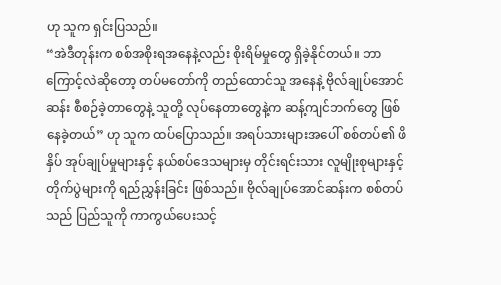ဟု သူက ရှင်းပြသည်။
“အဲဒီတုန်းက စစ်အစိုးရအနေနဲ့လည်း စိုးရိမ်မှုတွေ ရှိခဲ့နိုင်တယ်။ ဘာကြောင့်လဲဆိုတော့ တပ်မတော်ကို တည်ထောင်သူ အနေနဲ့ ဗိုလ်ချုပ်အောင်ဆန်း စီစဉ်ခဲ့တာတွေနဲ့ သူတို့ လုပ်နေတာတွေနဲ့က ဆန့်ကျင်ဘက်တွေ ဖြစ်နေခဲ့တယ်” ဟု သူက ထပ်ပြောသည်။ အရပ်သားများအပေါ် စစ်တပ်၏ ဖိနှိပ် အုပ်ချုပ်မှုများနှင့် နယ်စပ်ဒေသများမှ တိုင်းရင်းသား လူမျိုးစုများနှင့် တိုက်ပွဲများကို ရည်ညွှန်းခြင်း ဖြစ်သည်။ ဗိုလ်ချုပ်အောင်ဆန်းက စစ်တပ်သည် ပြည်သူကို ကာကွယ်ပေးသင့်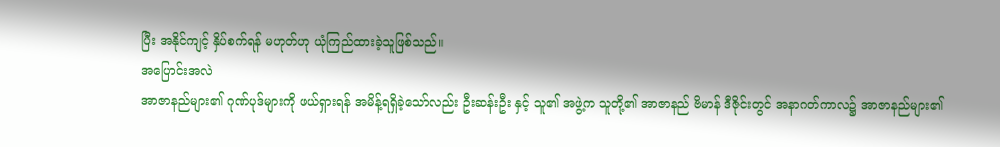ပြီး အနိုင်ကျင့် နှိပ်စက်ရန် မဟုတ်ဟု ယုံကြည်ထားခဲ့သူဖြစ်သည်။
အပြောင်းအလဲ
အာဇာနည်များ၏ ဂုဏ်ပုဒ်များကို ဖယ်ရှားရန် အမိန့်ရရှိခဲ့သော်လည်း ဦးဆန်းဦး နှင့် သူ၏ အဖွဲ့က သူတို့၏ အာဇာနည် ဗိမာန် ဒီဇိုင်းတွင် အနာဂတ်ကာလ၌ အာဇာနည်များ၏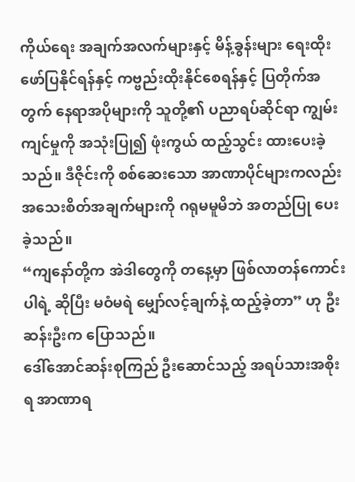ကိုယ်ရေး အချက်အလက်များနှင့် မိန့်ခွန်းများ ရေးထိုးဖော်ပြနိုင်ရန်နှင့် ကဗ္ဗည်းထိုးနိုင်စေရန်နှင့် ပြတိုက်အတွက် နေရာအပိုများကို သူတို့၏ ပညာရပ်ဆိုင်ရာ ကျွမ်းကျင်မှုကို အသုံးပြု၍ ဖုံးကွယ် ထည့်သွင်း ထားပေးခဲ့သည်။ ဒီဇိုင်းကို စစ်ဆေးသော အာဏာပိုင်များကလည်း အသေးစိတ်အချက်များကို ဂရုမမူမိဘဲ အတည်ပြု ပေးခဲ့သည်။
“ကျနော်တို့က အဲဒါတွေကို တနေ့မှာ ဖြစ်လာတန်ကောင်းပါရဲ့ ဆိုပြီး မဝံမရဲ မျှော်လင့်ချက်နဲ့ ထည့်ခဲ့တာ” ဟု ဦးဆန်းဦးက ပြောသည်။
ဒေါ်အောင်ဆန်းစုကြည် ဦးဆောင်သည့် အရပ်သားအစိုးရ အာဏာရ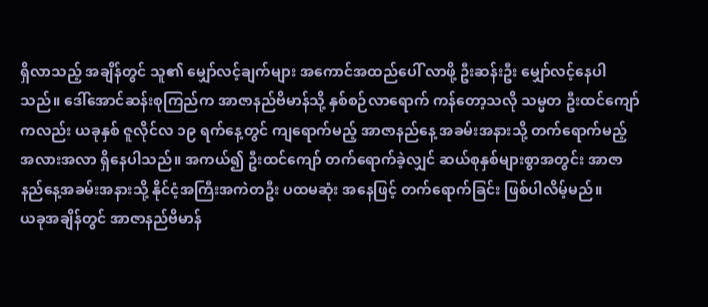ရှိလာသည့် အချိန်တွင် သူ၏ မျှော်လင့်ချက်များ အကောင်အထည်ပေါ် လာဖို့ ဦးဆန်းဦး မျှော်လင့်နေပါသည်။ ဒေါ်အောင်ဆန်းစုကြည်က အာဇာနည်ဗိမာန်သို့ နှစ်စဉ်လာရောက် ကန်တော့သလို သမ္မတ ဦးထင်ကျော်ကလည်း ယခုနှစ် ဇူလိုင်လ ၁၉ ရက်နေ့တွင် ကျရောက်မည့် အာဇာနည်နေ့ အခမ်းအနားသို့ တက်ရောက်မည့် အလားအလာ ရှိနေပါသည်။ အကယ်၍ ဦးထင်ကျော် တက်ရောက်ခဲ့လျှင် ဆယ်စုနှစ်များစွာအတွင်း အာဇာနည်နေ့အခမ်းအနားသို့ နိုင်ငံ့အကြီးအကဲတဦး ပထမဆုံး အနေဖြင့် တက်ရောက်ခြင်း ဖြစ်ပါလိမ့်မည်။
ယခုအချိန်တွင် အာဇာနည်ဗိမာန်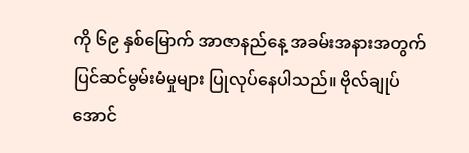ကို ၆၉ နှစ်မြောက် အာဇာနည်နေ့ အခမ်းအနားအတွက် ပြင်ဆင်မွမ်းမံမှုများ ပြုလုပ်နေပါသည်။ ဗိုလ်ချုပ်အောင်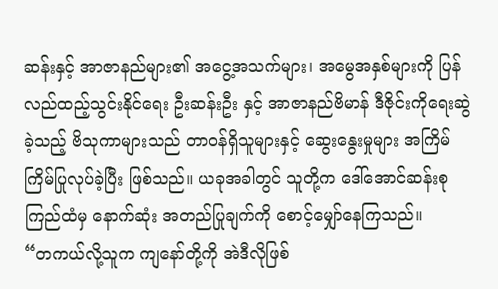ဆန်းနှင့် အာဇာနည်များ၏ အငွေ့အသက်များ၊ အမွေအနှစ်များကို ပြန်လည်ထည့်သွင်းနိုင်ရေး ဦးဆန်းဦး နှင့် အာဇာနည်ဗိမာန် ဒီဇိုင်းကိုရေးဆွဲခဲ့သည့် ဗိသုကာများသည် တာဝန်ရှိသူများနှင့် ဆွေးနွေးမှုများ အကြိမ်ကြိမ်ပြုလုပ်ခဲ့ပြီး ဖြစ်သည်။ ယခုအခါတွင် သူတို့က ဒေါ်အောင်ဆန်းစုကြည်ထံမှ နောက်ဆုံး အတည်ပြုချက်ကို စောင့်မျှော်နေကြသည်။
“တကယ်လို့သူက ကျနော်တို့ကို အဲဒီလိုဖြစ်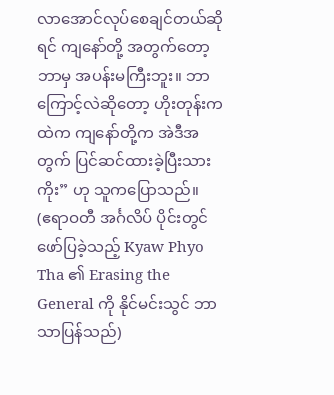လာအောင်လုပ်စေချင်တယ်ဆိုရင် ကျနော်တို့ အတွက်တော့ ဘာမှ အပန်းမကြီးဘူး။ ဘာကြောင့်လဲဆိုတော့ ဟိုးတုန်းကထဲက ကျနော်တို့က အဲဒီအတွက် ပြင်ဆင်ထားခဲ့ပြီးသားကိုး” ဟု သူကပြောသည်။
(ဧရာဝတီ အင်္ဂလိပ် ပိုင်းတွင် ဖော်ပြခဲ့သည့် Kyaw Phyo Tha ၏ Erasing the General ကို နိုင်မင်းသွင် ဘာသာပြန်သည်)